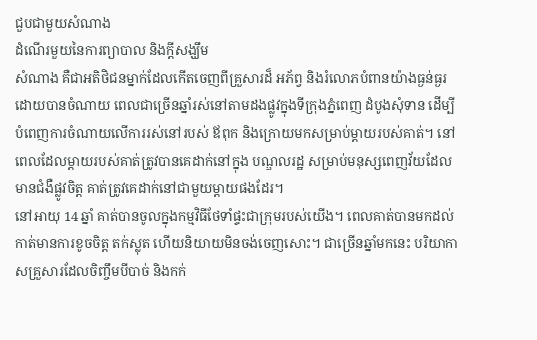ជួបជាមួយសំណាង
ដំណើរមួយនៃការព្យាបាល និងក្តីសង្ឃឹម
សំណាង គឺជាអតិថិជនម្នាក់ដែលកើតចេញពីគ្រួសារដ៏ អភ័ព្វ និងរំលោភបំពានយ៉ាងធ្ងន់ធ្ងរ ដោយបានចំណាយ ពេលជាច្រើនឆ្នាំរស់នៅតាមដងផ្លូវក្នុងទីក្រុងភ្នំពេញ ដំបូងសុំទាន ដើម្បីបំពេញការចំណាយលើការរស់នៅរបស់ ឪពុក និងក្រោយមកសម្រាប់ម្តាយរបស់គាត់។ នៅពេលដែលម្តាយរបស់គាត់ត្រូវបានគេដាក់នៅក្នុង បណ្ឌលរដ្ឋ សម្រាប់មនុស្សពេញវ័យដែលមានជំងឺផ្លូវចិត្ត គាត់ត្រូវគេដាក់នៅជាមួយម្តាយផងដែរ។
នៅអាយុ 14 ឆ្នាំ គាត់បានចូលក្នុងកម្មវិធីថែទាំផ្ទះជាក្រុមរបស់យើង។ ពេលគាត់បានមកដល់ កាត់មានការខូចចិត្ត តក់ស្លុត ហើយនិយាយមិនចង់ចេញសោះ។ ជាច្រើនឆ្នាំមកនេះ បរិយាកាសគ្រួសារដែលចិញ្ចឹមបីបាច់ និងកក់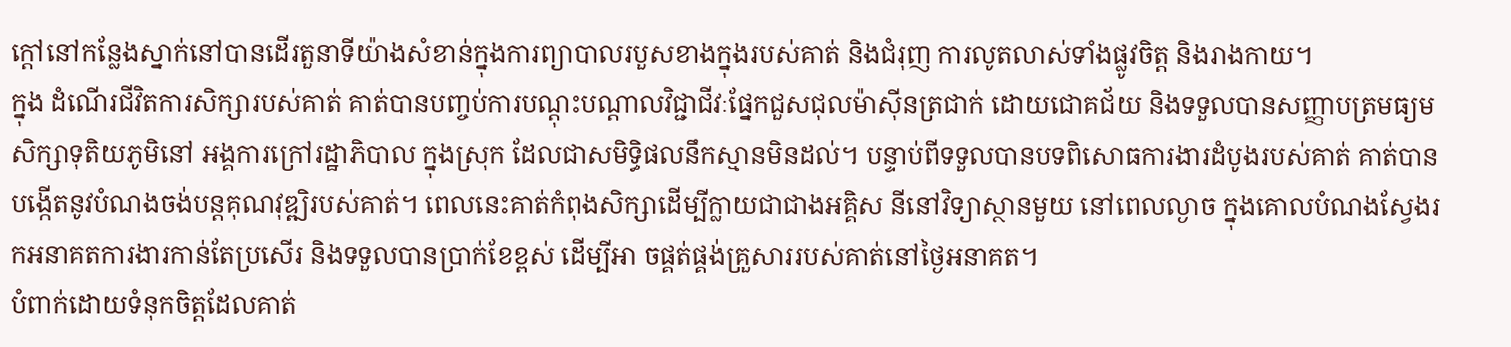ក្តៅនៅកន្លែងស្នាក់នៅបានដើរតួនាទីយ៉ាងសំខាន់ក្នុងការព្យាបាលរបួសខាងក្នុងរបស់គាត់ និងជំរុញ ការលូតលាស់ទាំងផ្លូវចិត្ត និងរាងកាយ។
ក្នុង ដំណើរជីវិតការសិក្សារបស់គាត់ គាត់បានបញ្ចប់ការបណ្តុះបណ្តាលវិជ្ជាជីវៈផ្នែកជួសជុលម៉ាស៊ីនត្រជាក់ ដោយជោគជ័យ និងទទួលបានសញ្ញាបត្រមធ្យមសិក្សាទុតិយភូមិនៅ អង្គការក្រៅរដ្ឋាភិបាល ក្នុងស្រុក ដែលជាសមិទ្ធិផលនឹកស្មានមិនដល់។ បន្ទាប់ពីទទួលបានបទពិសោធការងារដំបូងរបស់គាត់ គាត់បានបង្កើតនូវបំណងចង់បន្តគុណវុឌ្ឍិរបស់គាត់។ ពេលនេះគាត់កំពុងសិក្សាដើម្បីក្លាយជាជាងអគ្គិស នីនៅវិទ្យាស្ថានមួយ នៅពេលល្ងាច ក្នុងគោលបំណងស្វែងរកអនាគតការងារកាន់តែប្រសើរ និងទទួលបានប្រាក់ខែខ្ពស់ ដើម្បីអា ចផ្គត់ផ្គង់គ្រួសាររបស់គាត់នៅថ្ងៃអនាគត។
បំពាក់ដោយទំនុកចិត្តដែលគាត់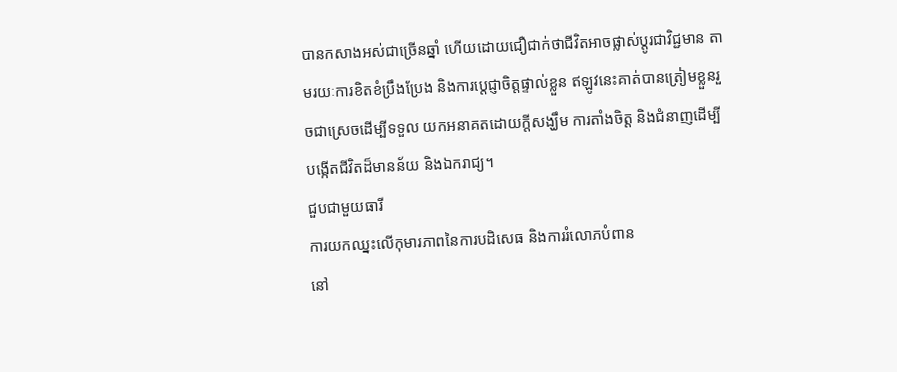បានកសាងអស់ជាច្រើនឆ្នាំ ហើយដោយជឿជាក់ថាជីវិតអាចផ្លាស់ប្តូរជាវិជ្ជមាន តាមរយៈការខិតខំប្រឹងប្រែង និងការប្តេជ្ញាចិត្តផ្ទាល់ខ្លួន ឥឡូវនេះគាត់បានត្រៀមខ្លួនរួចជាស្រេចដើម្បីទទួល យកអនាគតដោយក្តីសង្ឃឹម ការតាំងចិត្ត និងជំនាញដើម្បីបង្កើតជីវិតដ៏មានន័យ និងឯករាជ្យ។
ជួបជាមួយធារី
ការយកឈ្នះលើកុមារភាពនៃការបដិសេធ និងការរំលោភបំពាន
នៅ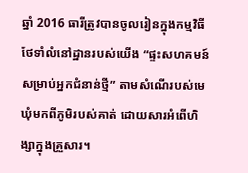ឆ្នាំ 2016 ធារីត្រូវបានចូលរៀនក្នុងកម្មវិធីថែទាំលំនៅដ្ឋានរបស់យើង “ផ្ទះសហគមន៍សម្រាប់អ្នកជំនាន់ថ្មី” តាមសំណើរបស់មេឃុំមកពីភូមិរបស់គាត់ ដោយសារអំពើហិង្សាក្នុងគ្រួសារ។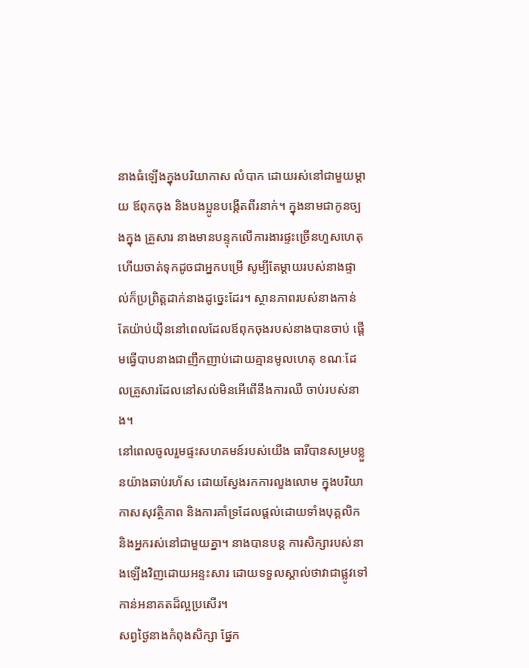នាងធំឡើងក្នុងបរិយាកាស លំបាក ដោយរស់នៅជាមួយម្តាយ ឪពុកចុង និងបងប្អូនបង្កើតពីរនាក់។ ក្នុងនាមជាកូនច្បងក្នុង គ្រួសារ នាងមានបន្ទុកលើការងារផ្ទះច្រើនហួសហេតុ ហើយចាត់ទុកដូចជាអ្នកបម្រើ សូម្បីតែម្ដាយរបស់នាងផ្ទាល់ក៏ប្រព្រិត្តដាក់នាងដូច្នេះដែរ។ ស្ថានភាពរបស់នាងកាន់តែយ៉ាប់យ៉ឺននៅពេលដែលឪពុកចុងរបស់នាងបានចាប់ ផ្តើមធ្វើបាបនាងជាញឹកញាប់ដោយគ្មានមូលហេតុ ខណៈដែលគ្រួសារដែលនៅសល់មិនអើពើនឹងការឈឺ ចាប់របស់នាង។
នៅពេលចូលរួមផ្ទះសហគមន៍របស់យើង ធារីបានសម្របខ្លួនយ៉ាងឆាប់រហ័ស ដោយស្វែងរកការលួងលោម ក្នុងបរិយាកាសសុវត្ថិភាព និងការគាំទ្រដែលផ្តល់ដោយទាំងបុគ្គលិក និងអ្នករស់នៅជាមួយគ្នា។ នាងបានបន្ត ការសិក្សារបស់នាងឡើងវិញដោយអន្ទះសារ ដោយទទួលស្គាល់ថាវាជាផ្លូវទៅកាន់អនាគតដ៏ល្អប្រសើរ។
សព្វថ្ងៃនាងកំពុងសិក្សា ផ្នែក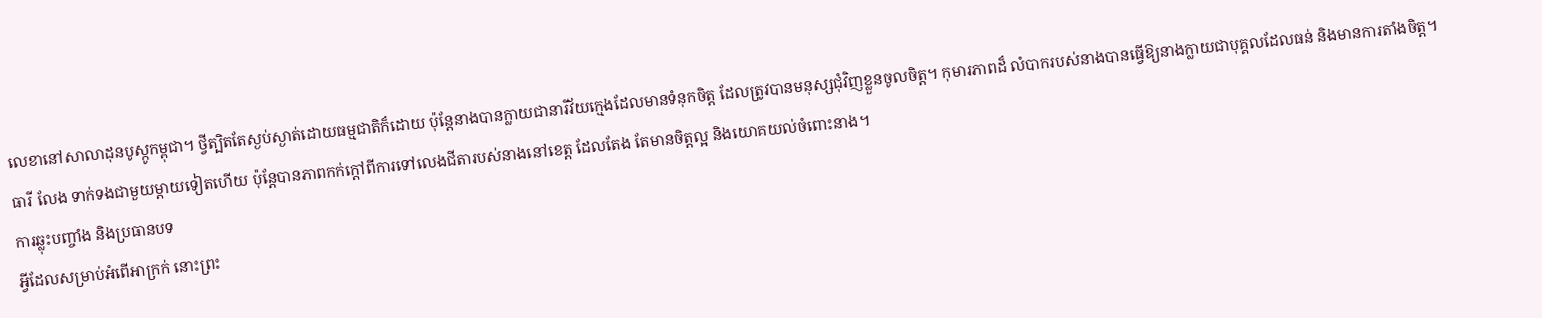លេខានៅសាលាដុនបូស្កូកម្ពុជា។ ថ្វីត្បិតតែស្ងប់ស្ងាត់ដោយធម្មជាតិក៏ដោយ ប៉ុន្តែនាងបានក្លាយជានារីវ័យក្មេងដែលមានទំនុកចិត្ត ដែលត្រូវបានមនុស្សជុំវិញខ្លួនចូលចិត្ត។ កុមារភាពដ៏ លំបាករបស់នាងបានធ្វើឱ្យនាងក្លាយជាបុគ្គលដែលធន់ និងមានការតាំងចិត្ត។
ធារី លែង ទាក់ទងជាមួយម្តាយទៀតហើយ ប៉ុន្តែបានភាពកក់ក្តៅពីការទៅលេងជីតារបស់នាងនៅខេត្ត ដែលតែង តែមានចិត្តល្អ និងយោគយល់ចំពោះនាង។
ការឆ្លុះបញ្ចាំង និងប្រធានបទ
អ្វីដែលសម្រាប់អំពើអាក្រក់ នោះព្រះ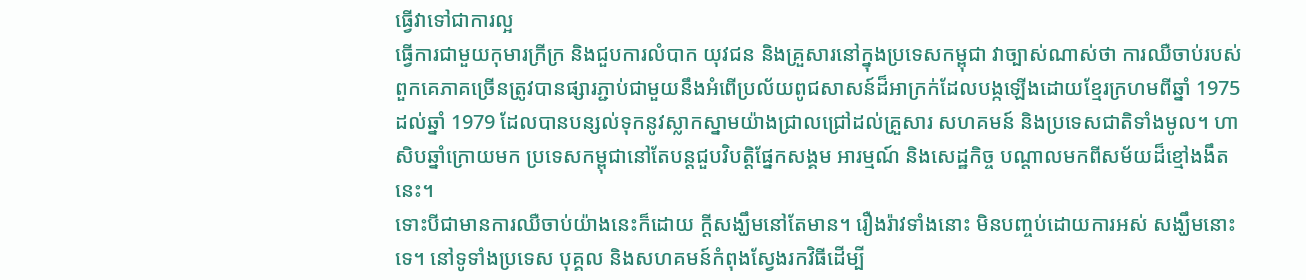ធ្វើវាទៅជាការល្អ
ធ្វើការជាមួយកុមារក្រីក្រ និងជួបការលំបាក យុវជន និងគ្រួសារនៅក្នុងប្រទេសកម្ពុជា វាច្បាស់ណាស់ថា ការឈឺចាប់របស់ពួកគេភាគច្រើនត្រូវបានផ្សារភ្ជាប់ជាមួយនឹងអំពើប្រល័យពូជសាសន៍ដ៏អាក្រក់ដែលបង្កឡើងដោយខ្មែរក្រហមពីឆ្នាំ 1975 ដល់ឆ្នាំ 1979 ដែលបានបន្សល់ទុកនូវស្លាកស្នាមយ៉ាងជ្រាលជ្រៅដល់គ្រួសារ សហគមន៍ និងប្រទេសជាតិទាំងមូល។ ហាសិបឆ្នាំក្រោយមក ប្រទេសកម្ពុជានៅតែបន្តជួបវិបត្តិផ្នែកសង្គម អារម្មណ៍ និងសេដ្ឋកិច្ច បណ្តាលមកពីសម័យដ៏ខ្មៅងងឹតនេះ។
ទោះបីជាមានការឈឺចាប់យ៉ាងនេះក៏ដោយ ក្តីសង្ឃឹមនៅតែមាន។ រឿងរ៉ាវទាំងនោះ មិនបញ្ចប់ដោយការអស់ សង្ឃឹមនោះទេ។ នៅទូទាំងប្រទេស បុគ្គល និងសហគមន៍កំពុងស្វែងរកវិធីដើម្បី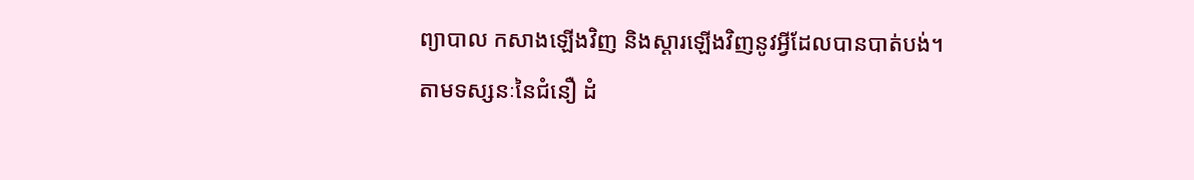ព្យាបាល កសាងឡើងវិញ និងស្ដារឡើងវិញនូវអ្វីដែលបានបាត់បង់។
តាមទស្សនៈនៃជំនឿ ដំ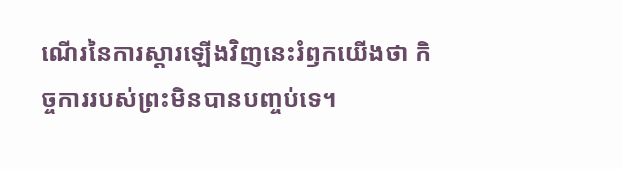ណើរនៃការស្តារឡើងវិញនេះរំឭកយើងថា កិច្ចការរបស់ព្រះមិនបានបញ្ចប់ទេ។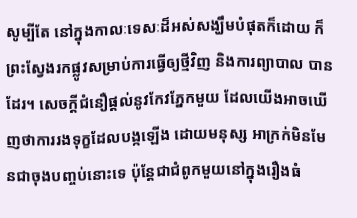សូម្បីតែ នៅក្នុងកាលៈទេសៈដ៏អស់សង្ឃឹមបំផុតក៏ដោយ ក៏ព្រះស្វែងរកផ្លូវសម្រាប់ការធ្វើឲ្យថ្មីវិញ និងការព្យាបាល បានដែរ។ សេចក្ដីជំនឿផ្ដល់នូវកែវភ្នែកមួយ ដែលយើងអាចឃើញថាការរងទុក្ខដែលបង្កឡើង ដោយមនុស្ស អាក្រក់មិនមែនជាចុងបញ្ចប់នោះទេ ប៉ុន្តែជាជំពូកមួយនៅក្នុងរឿងធំ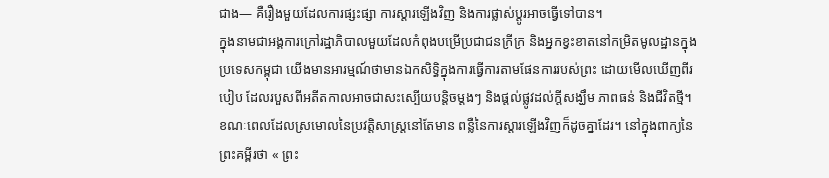ជាង— គឺរឿងមួយដែលការផ្សះផ្សា ការស្ដារឡើងវិញ និងការផ្លាស់ប្តូរអាចធ្វើទៅបាន។
ក្នុងនាមជាអង្គការក្រៅរដ្ឋាភិបាលមួយដែលកំពុងបម្រើប្រជាជនក្រីក្រ និងអ្នកខ្វះខាតនៅកម្រិតមូលដ្ឋានក្នុង ប្រទេសកម្ពុជា យើងមានអារម្មណ៍ថាមានឯកសិទ្ធិក្នុងការធ្វើការតាមផែនការរបស់ព្រះ ដោយមើលឃើញពីរ បៀប ដែលរបួសពីអតីតកាលអាចជាសះស្បើយបន្តិចម្តងៗ និងផ្តល់ផ្លូវដល់ក្តីសង្ឃឹម ភាពធន់ និងជីវិតថ្មី។
ខណៈពេលដែលស្រមោលនៃប្រវត្តិសាស្ត្រនៅតែមាន ពន្លឺនៃការស្តារឡើងវិញក៏ដូចគ្នាដែរ។ នៅក្នុងពាក្យនៃព្រះគម្ពីរថា « ព្រះ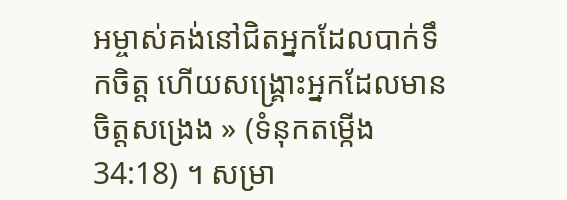អម្ចាស់គង់នៅជិតអ្នកដែលបាក់ទឹកចិត្ត ហើយសង្គ្រោះអ្នកដែលមានចិត្តសង្រេង » (ទំនុកតម្កើង 34:18) ។ សម្រា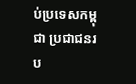ប់ប្រទេសកម្ពុជា ប្រជាជនរប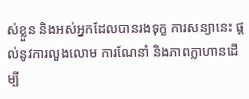ស់ខ្លួន និងអស់អ្នកដែលបានរងទុក្ខ ការសន្យានេះ ផ្តល់នូវការលួងលោម ការណែនាំ និងភាពក្លាហានដើម្បី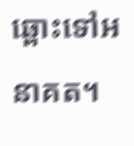ឆ្ពោះទៅអនាគត។